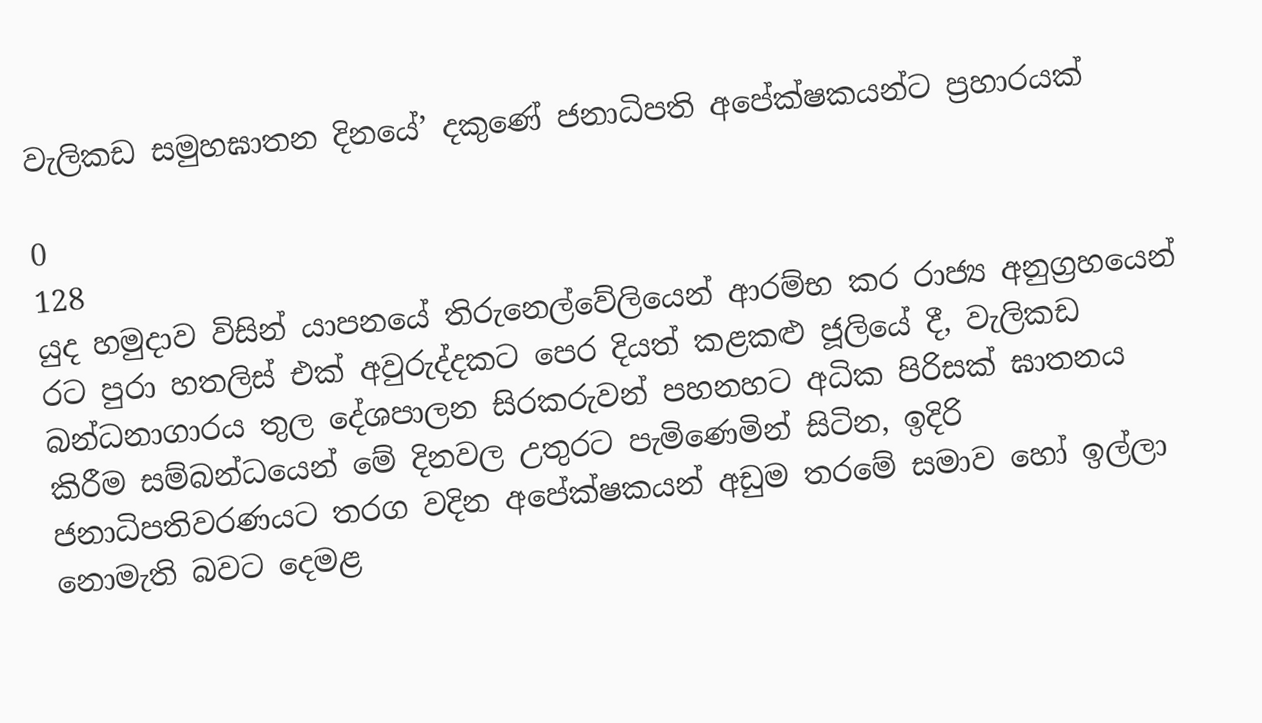වැලිකඩ සමුහඝාතන දිනයේ’ දකුණේ ජනාධිපති අපේක්ෂකයන්ට ප්‍රහාරයක්

0
128
යුද හමුදාව විසින් යාපනයේ තිරුනෙල්වේලියෙන් ආරම්භ කර රාජ්‍ය අනුග්‍රහයෙන් රට පුරා හතලිස් එක් අවුරුද්දකට පෙර දියත් කළකළු ජූලියේ දී, වැලිකඩ බන්ධනාගාරය තුල දේශපාලන සිරකරුවන් පහනහට අධික පිරිසක් ඝාතනය කිරීම සම්බන්ධයෙන් මේ දිනවල උතුරට පැමිණෙමින් සිටින, ඉදිරි ජනාධිපතිවරණයට තරග වදින අපේක්ෂකයන් අඩුම තරමේ සමාව හෝ ඉල්ලා නොමැති බවට දෙමළ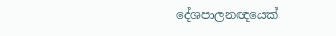දේශපාලනඥයෙක්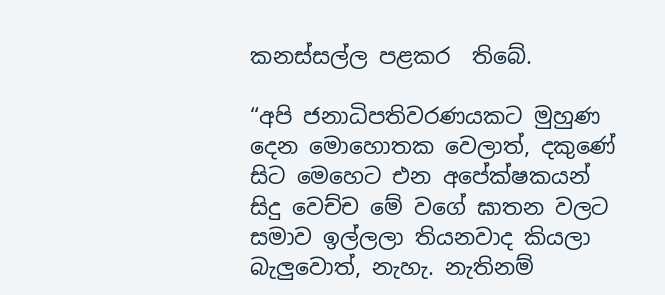කනස්සල්ල පළකර  තිබේ.

“අපි ජනාධිපතිවරණයකට මුහුණ දෙන මොහොතක වෙලාත්, දකුණේ සිට මෙහෙට එන අපේක්ෂකයන් සිදු වෙච්ච මේ වගේ ඝාතන වලට සමාව ඉල්ලලා තියනවාද කියලා බැලුවොත්, නැහැ. නැතිනම්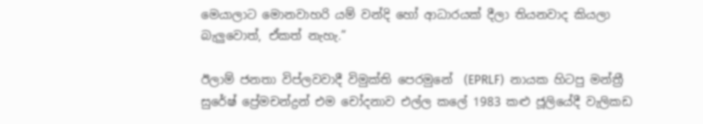මෙයාලාට මොනවාහරි යම් වන්දි හෝ ආධාරයක් දීලා තියනවාද කියලා බැලුවොත්, ඒකත් නැහැ.”

ඊලාම් ජනතා විප්ලවවාදී විමුක්ති පෙරමුනේ  (EPRLF)  නායක හිටපු මන්ත්‍රී සුරේෂ් ප්‍රේමචන්ද්‍රන් එම චෝදනාව එල්ල කලේ 1983 කළු ජූලියේදී වැලිකඩ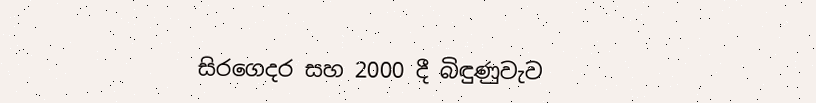සිරගෙදර සහ 2000 දී බිඳුණුවැව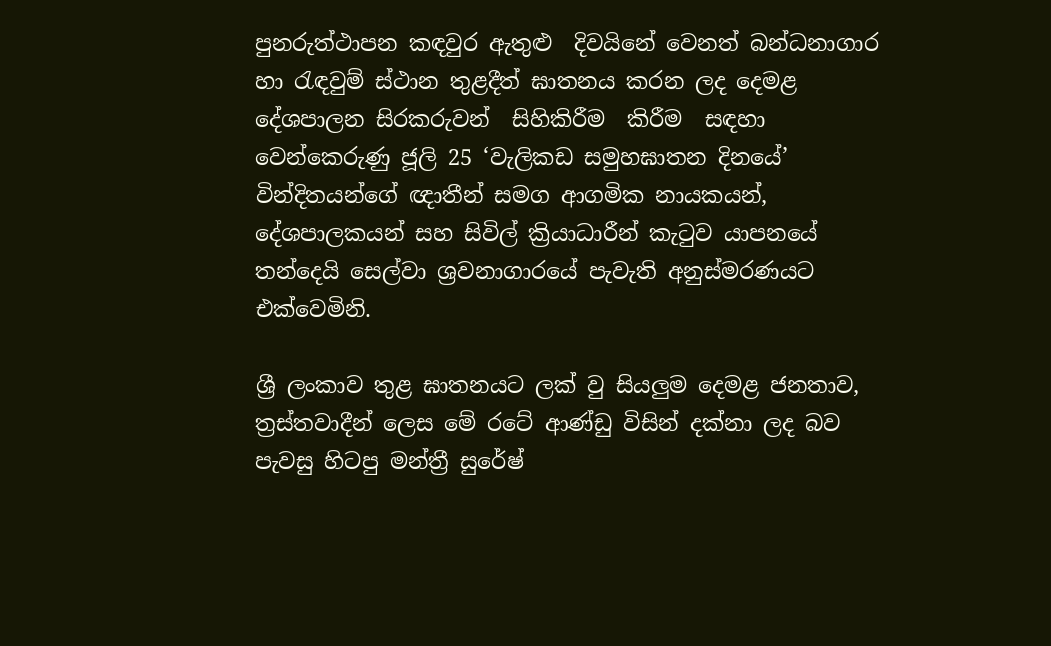පුනරුත්ථාපන කඳවුර ඇතුළු  දිවයිනේ වෙනත් බන්ධනාගාර හා රැඳවුම් ස්ථාන තුළදීත් ඝාතනය කරන ලද දෙමළ දේශපාලන සිරකරුවන්  සිහිකිරීම  කිරීම  සඳහා වෙන්කෙරුණු ජූලි 25 ‘වැලිකඩ සමුහඝාතන දිනයේ’ වින්දිතයන්ගේ ඥාතීන් සමග ආගමික නායකයන්, දේශපාලකයන් සහ සිවිල් ක්‍රියාධාරීන් කැටුව යාපනයේ තන්දෙයි සෙල්වා ශ්‍රවනාගාරයේ පැවැති අනුස්මරණයට එක්වෙමිනි.

ශ්‍රී ලංකාව තුළ ඝාතනයට ලක් වු සියලුම දෙමළ ජනතාව, ත්‍රස්තවාදීන් ලෙස මේ රටේ ආණ්ඩු විසින් දක්නා ලද බව පැවසු හිටපු මන්ත්‍රී සුරේෂ්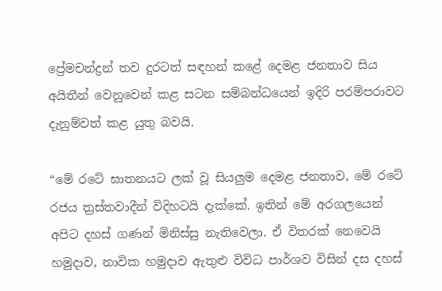ප්‍රේමචන්ද්‍රන් තව දුරටත් සඳහන් කළේ දෙමළ ජනතාව සිය අයිතීන් වෙනුවෙන් කළ සටන සම්බන්ධයෙන් ඉදිරි පරම්පරාවට දැනුම්වත් කළ යුතු බවයි.

“මේ රටේ ඝාතනයට ලක් වූ සියලුම දෙමළ ජනතාව, මේ රටේ රජය ත්‍රස්තවාදීන් විදිහටයි දැක්කේ. ඉතින් මේ අරගලයෙන් අපිට දහස් ගණන් මිනිස්සු නැතිවෙලා. ඒ විතරක් නෙවෙයි හමුදාව, නාවික හමුදාව ඇතුළු විවිධ පාර්ශව විසින් දස දහස්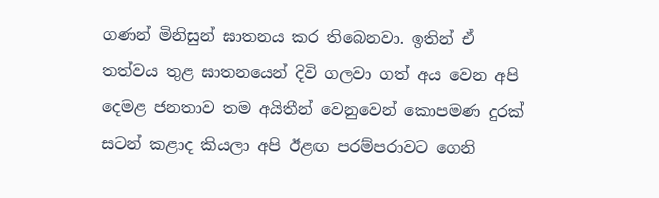ගණන් මිනිසුන් ඝාතනය කර තිබෙනවා. ඉතින් ඒ තත්වය තුළ ඝාතනයෙන් දිවි ගලවා ගත් අය වෙන අපි දෙමළ ජනතාව තම අයිතීන් වෙනුවෙන් කොපමණ දුරක් සටන් කළාද කියලා අපි ඊළඟ පරම්පරාවට ගෙනි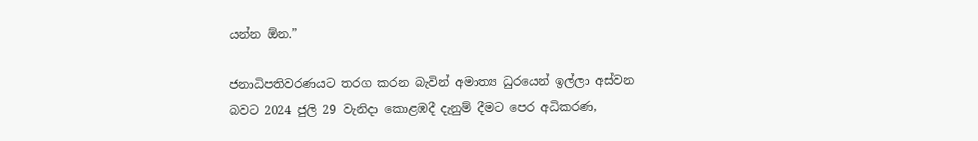යන්න ඕන.”

ජනාධිපතිවරණයට තරග කරන බැවින් අමාත්‍ය ධුරයෙන් ඉල්ලා අස්වන බවට 2024 ජුලි 29 වැනිදා කොළඹදී දැනුම් දීමට පෙර අධිකරණ,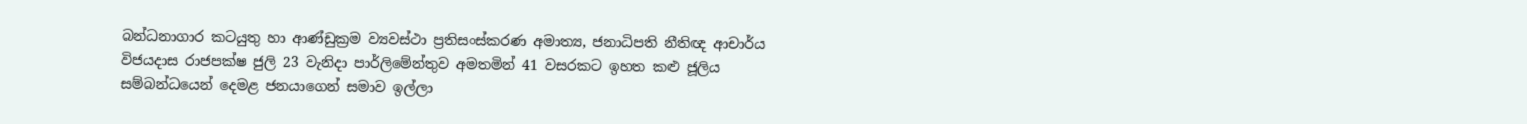බන්ධනාගාර කටයුතු හා ආණ්ඩුක්‍රම ව්‍යවස්ථා ප්‍රතිසංස්කරණ අමාත්‍ය, ජනාධිපති නීතිඥ ආචාර්ය විජයදාස රාජපක්ෂ ජුලි 23 වැනිදා පාර්ලිමේන්තුව අමතමින් 41 වසරකට ඉහත කළු ජූලිය සම්බන්ධයෙන් දෙමළ ජනයාගෙන් සමාව ඉල්ලා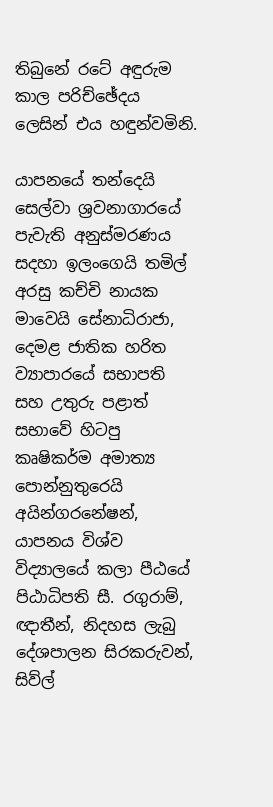තිබුනේ රටේ අඳුරුම කාල පරිච්ඡේදය ලෙසින් එය හඳුන්වමිනි.

යාපනයේ තන්දෙයි සෙල්වා ශ්‍රවනාගාරයේ පැවැති අනුස්මරණය සදහා ඉලංගෙයි තමිල් අරසු කච්චි නායක මාවෙයි සේනාධිරාජා, දෙමළ ජාතික හරිත ව්‍යාපාරයේ සභාපති සහ උතුරු පළාත් සභාවේ හිටපු කෘෂිකර්ම අමාත්‍ය පොන්නුතුරෙයි අයින්ගරනේෂන්, යාපනය විශ්ව විද්‍යාලයේ කලා පීඨයේ පිඨාධිපති සී. රගුරාම්, ඥාතීන්, නිදහස ලැබු දේශපාලන සිරකරුවන්, සිව්ල්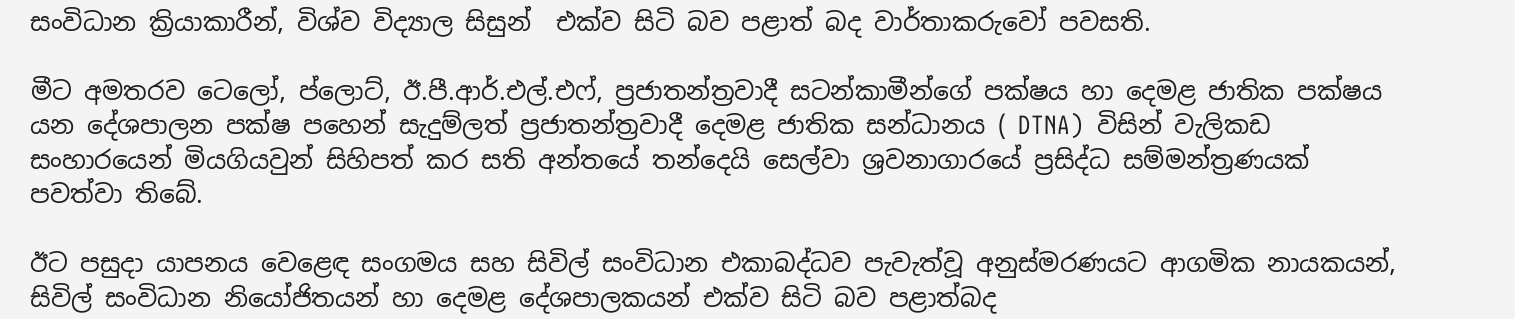සංවිධාන ක්‍රියාකාරීන්, විශ්ව විද්‍යාල සිසුන්  එක්ව සිටි බව පළාත් බද වාර්තාකරුවෝ පවසති.

මීට අමතරව ටෙලෝ, ප්ලොට්, ඊ.පී.ආර්.එල්.එෆ්, ප්‍රජාතන්ත්‍රවාදී සටන්කාමීන්ගේ පක්ෂය හා දෙමළ ජාතික පක්ෂය යන දේශපාලන පක්ෂ පහෙන් සැදුම්ලත් ප්‍රජාතන්ත්‍රවාදී දෙමළ ජාතික සන්ධානය ( DTNA)  විසින් වැලිකඩ සංහාරයෙන් මියගියවුන් සිහිපත් කර සති අන්තයේ තන්දෙයි සෙල්වා ශ්‍රවනාගාරයේ ප්‍රසිද්ධ සම්මන්ත්‍රණයක් පවත්වා තිබේ.

ඊට පසුදා යාපනය වෙළෙඳ සංගමය සහ සිවිල් සංවිධාන එකාබද්ධව පැවැත්වූ අනුස්මරණයට ආගමික නායකයන්, සිවිල් සංවිධාන නියෝජිතයන් හා දෙමළ දේශපාලකයන් එක්ව සිටි බව පළාත්බද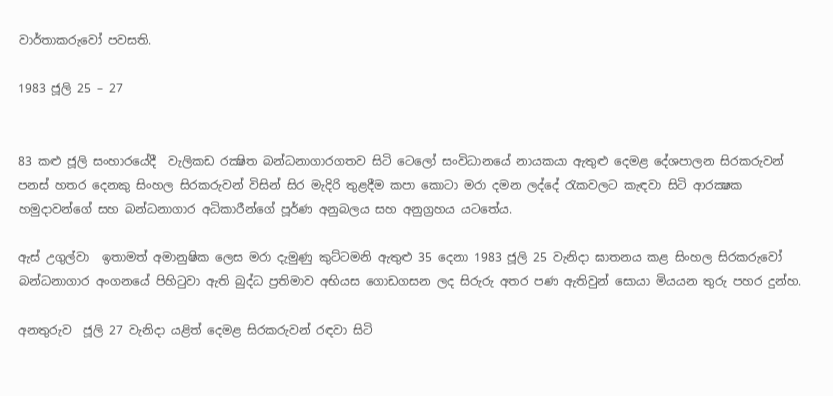වාර්තාකරුවෝ පවසති.

1983 ජූලි 25 – 27


83 කළු ජූලි සංහාරයේදී  වැලිකඩ රක්‍ෂිත බන්ධනාගාරගතව සිටි ටෙලෝ සංවිධානයේ නායකයා ඇතුළු දෙමළ දේශපාලන සිරකරුවන් පනස් හතර දෙනකු සිංහල සිරකරුවන් විසින් සිර මැදිරි තුළදීම කපා කොටා මරා දමන ලද්දේ රැකවලට කැඳවා සිටි ආරක්‍ෂක හමුදාවන්ගේ සහ බන්ධනාගාර අධිකාරීන්ගේ පූර්ණ අනුබලය සහ අනුග්‍රහය යටතේය.

ඇස් උගුල්වා  ඉතාමත් අමානුෂික ලෙස මරා දැමුණු කුට්ටමනි ඇතුළු 35 දෙනා 1983 ජූලි 25 වැනිදා ඝාතනය කළ සිංහල සිරකරුවෝ  බන්ධනාගාර අංගනයේ පිහිටුවා ඇති බුද්ධ ප්‍රතිමාව අභියස ගොඩගසන ලද සිරුරු අතර පණ ඇතිවුන් සොයා මියයන තුරු පහර දුන්හ.

අනතුරුව  ජූලි 27 වැනිදා යළිත් දෙමළ සිරකරුවන් රඳවා සිටි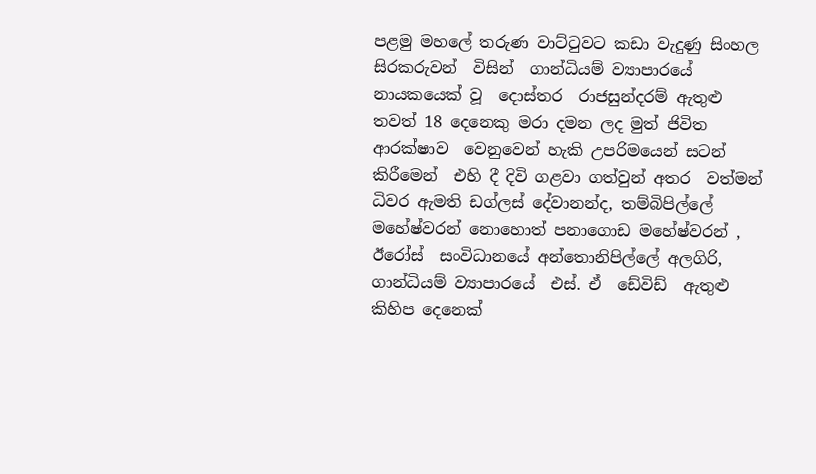පළමු මහලේ තරුණ වාට්ටුවට කඩා වැදුණු සිංහල සිරකරුවන්  විසින්  ගාන්ධියම් ව්‍යාපාරයේ නායකයෙක් වූ  දොස්තර  රාජසුන්දරම් ඇතුළු තවත් 18 දෙනෙකු මරා දමන ලද මුත් ජිවිත ආරක්ෂාව  වෙනුවෙන් හැකි උපරිමයෙන් සටන් කිරීමෙන්  එහි දී දිවි ගළවා ගත්වුන් අතර  වත්මන් ධිවර ඇමති ඩග්ලස් දේවානන්ද, තම්බිපිල්ලේ මහේෂ්වරන් නොහොත් පනාගොඩ මහේෂ්වරන් , ඊරෝස්  සංවිධානයේ අන්තොනිපිල්ලේ අලගිරි, ගාන්ධියම් ව්‍යාපාරයේ  එස්. ඒ  ඩේවිඩ්  ඇතුළු කිහිප දෙනෙක්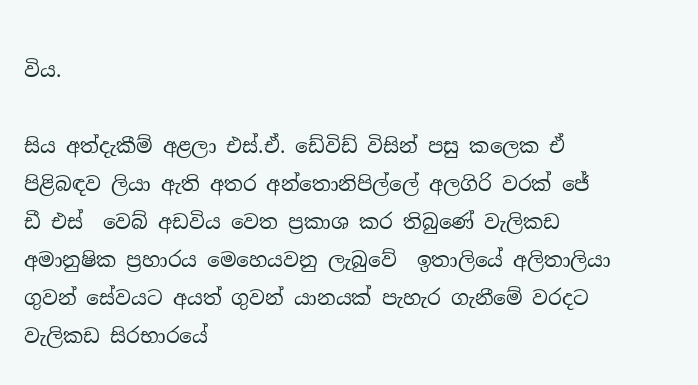විය.

සිය අත්දැකීම් අළලා එස්.ඒ. ඩේවිඩ් විසින් පසු කලෙක ඒ පිළිබඳව ලියා ඇති අතර අන්තොනිපිල්ලේ අලගිරි වරක් ජේ ඩී එස්  වෙබ් අඩවිය වෙත ප්‍රකාශ කර තිබුණේ වැලිකඩ අමානුෂික ප්‍රහාරය මෙහෙයවනු ලැබුවේ  ඉතාලියේ අලිතාලියා ගුවන් සේවයට අයත් ගුවන් යානයක් පැහැර ගැනීමේ වරදට වැලිකඩ සිරභාරයේ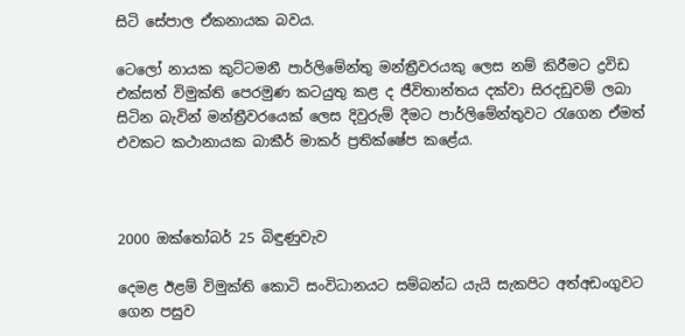සිටි සේපාල ඒකනායක බවය.

ටෙලෝ නායක කුට්ටමනී පාර්ලිමේන්තු මන්ත්‍රීවරයකු ලෙස නම් කිරීමට ද්‍රවිඩ එක්සත් විමුක්ති පෙරමුණ කටයුතු කළ ද ජීවිතාන්තය දක්වා සිරදඩුවම් ලබා සිටින බැවින් මන්ත්‍රීවරයෙක් ලෙස දිවුරුම් දීමට පාර්ලිමේන්තුවට රැගෙන ඒමත් එවකට කථානායක බාකීර් මාකර් ප්‍රතික්ෂේප කළේය.



2000 ඔක්තෝබර් 25 බිඳුණුවැව

දෙමළ ඊළම් විමුක්ති කොටි සංවිධානයට සම්බන්ධ යැයි සැකපිට අත්අඩංගුවට ගෙන පසුව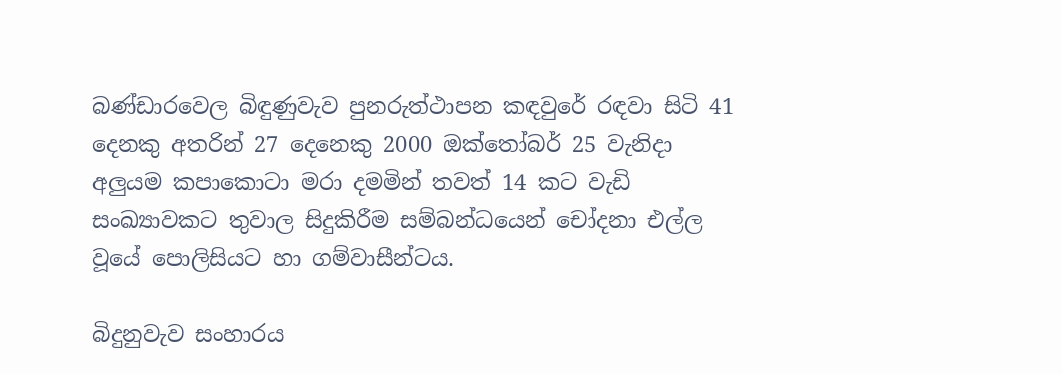බණ්ඩාරවෙල බිඳුණුවැව පුනරුත්ථාපන කඳවුරේ රඳවා සිටි 41 දෙනකු අතරින් 27 දෙනෙකු 2000 ඔක්තෝබර් 25 වැනිදා අලුයම කපාකොටා මරා දමමින් තවත් 14 කට වැඩි සංඛ්‍යාවකට තුවාල සිදුකිරීම සම්බන්ධයෙන් චෝදනා එල්ල වූයේ පොලිසියට හා ගම්වාසීන්ටය.

බිදුනුවැව සංහාරය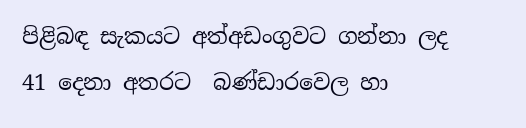පිළිබඳ සැකයට අත්අඩංගුවට ගන්නා ලද 41 දෙනා අතරට  බණ්ඩාරවෙල හා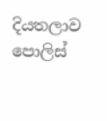දියතලාව පොලිස්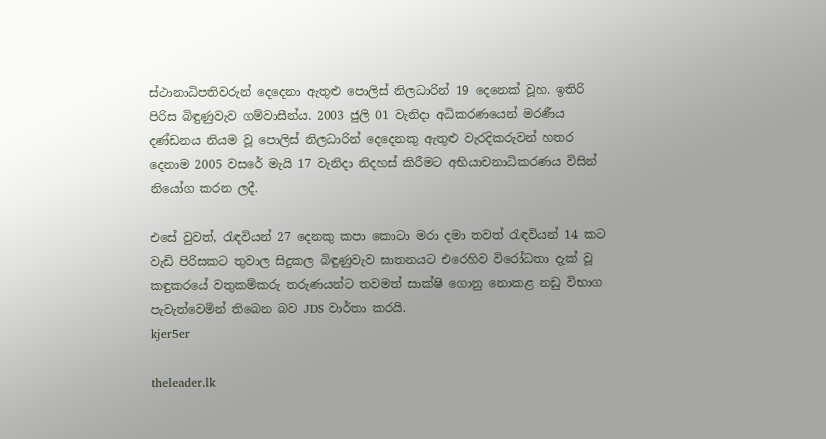ස්ථානාධිපතිවරුන් දෙදෙනා ඇතුළු පොලිස් නිලධාරින් 19 දෙනෙක් වූහ. ඉතිරි පිරිස බිඳුණුවැව ගම්වාසීන්ය. 2003 ජුලි 01 වැනිදා අධිකරණයෙන් මරණීය දණ්ඩනය නියම වූ පොලිස් නිලධාරින් දෙදෙනකු ඇතුළු වැරදිකරුවන් හතර දෙනාම 2005 වසරේ මැයි 17 වැනිදා නිදහස් කිරීමට අභියාචනාධිකරණය විසින් නියෝග කරන ලදී.

එසේ වුවත්, රැඳවියන් 27 දෙනකු කපා කොටා මරා දමා තවත් රැඳවියන් 14 කට වැඩි පිරිසකට තුවාල සිදුකල බිඳුණුවැව ඝාතනයට එරෙහිව විරෝධතා දැක් වූ කඳුකරයේ වතුකම්කරු තරුණයන්ට තවමත් සාක්ෂි ගොනු නොකළ නඩු විභාග පැවැත්වෙමින් තිබෙන බව JDS වාර්තා කරයි.
kjer5er

theleader.lk